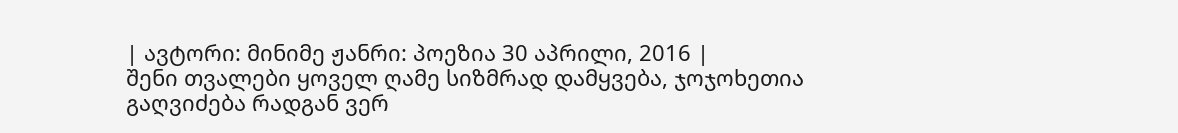| ავტორი: მინიმე ჟანრი: პოეზია 30 აპრილი, 2016 |
შენი თვალები ყოველ ღამე სიზმრად დამყვება, ჯოჯოხეთია გაღვიძება რადგან ვერ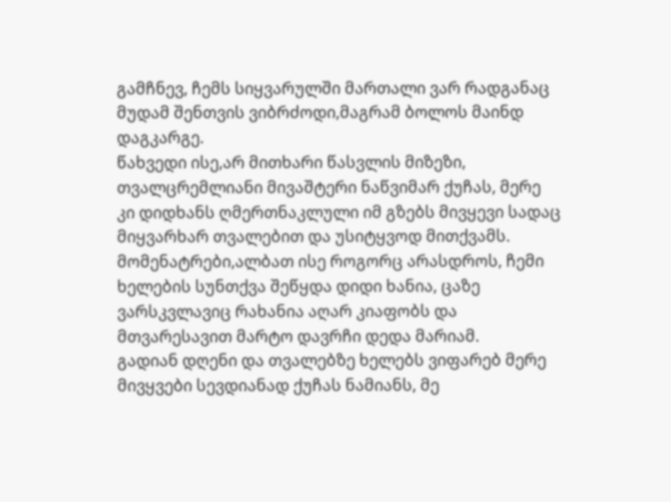გამჩნევ, ჩემს სიყვარულში მართალი ვარ რადგანაც მუდამ შენთვის ვიბრძოდი,მაგრამ ბოლოს მაინდ დაგკარგე.
წახვედი ისე,არ მითხარი წასვლის მიზეზი, თვალცრემლიანი მივაშტერი ნაწვიმარ ქუჩას, მერე კი დიდხანს ღმერთნაკლული იმ გზებს მივყევი სადაც მიყვარხარ თვალებით და უსიტყვოდ მითქვამს.
მომენატრები,ალბათ ისე როგორც არასდროს, ჩემი ხელების სუნთქვა შეწყდა დიდი ხანია, ცაზე ვარსკვლავიც რახანია აღარ კიაფობს და მთვარესავით მარტო დავრჩი დედა მარიამ.
გადიან დღენი და თვალებზე ხელებს ვიფარებ მერე მივყვები სევდიანად ქუჩას ნამიანს, მე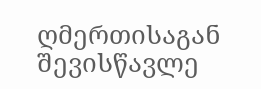ღმერთისაგან შევისწავლე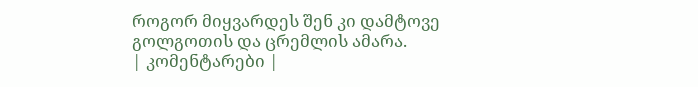როგორ მიყვარდეს შენ კი დამტოვე გოლგოთის და ცრემლის ამარა.
| კომენტარები |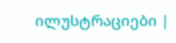ილუსტრაციები |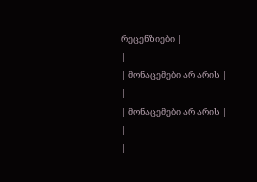რეცენზიები |
|
| მონაცემები არ არის |
|
| მონაცემები არ არის |
|
|